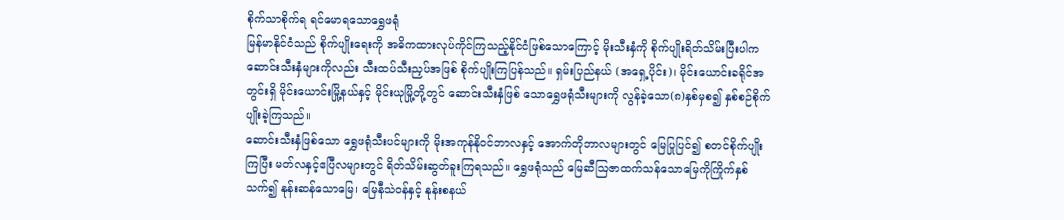စိုက်သာစိုက်ရ ရင်မောရသောရွှေဖရုံ
မြန်မာနိုင်ငံသည် စိုက်ပျိုးရေးကို အဓိကထားလုပ်ကိုင်ကြသည့်နိုင်ငံဖြစ်သောကြောင့် မိုးသီးနှံကို စိုက်ပျိုးရိတ်သိမ်းပြီးပါက ဆောင်းသီးနှံများကိုလည်း သီးထပ်သီးညှပ်အဖြစ် စိုက်ပျိုးကြပြန်သည်။ ရှမ်းပြည်နယ် (အရှေ့ပိုင်း)၊ မိုင်းယောင်းခရိုင်အတွင်းရှိ မိုင်းယောင်းမြို့နယ်နှင့် မိုင်းယုမြို့တို့တွင် ဆောင်းသီးနှံဖြစ် သောရွှေဖရုံသီးများကို လွန်ခဲ့သော(၈)နှစ်မှစ၍ နှစ်စဉ်စိုက်ပျိုးခဲ့ကြသည်။
ဆောင်းသီးနှံဖြစ်သော ရွှေဖရုံသီးပင်များကို မိုးအကုန်နိုဝင်ဘာလနှင့် အောက်တိုဘာလများတွင် မြေပြုပြင်၍ စတင်စိုက်ပျိုးကြပြီး မတ်လနှင့်ဧပြီလများတွင် ရိတ်သိမ်းဆွတ်ခူးကြရသည်။ ရွှေဖရုံသည် မြေဆီဩဇာထက်သန်သောမြေကိုကြိုက်နှစ်သက်၍ နုန်းဆန်သောမြေ၊ မြေနီသဲဝန်နှင့် နုန်းစနယ်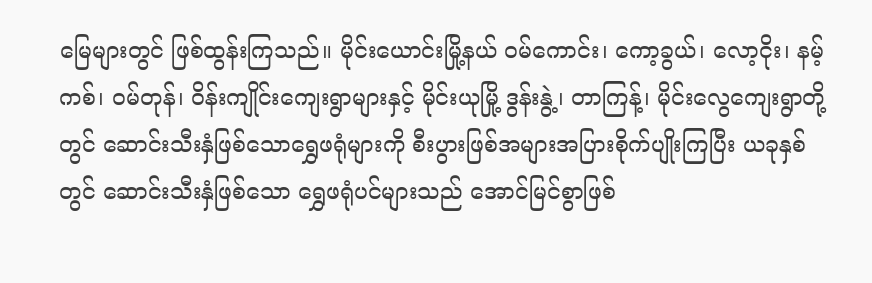မြေများတွင် ဖြစ်ထွန်းကြသည်။ မိုင်းယောင်းမြို့နယ် ဝမ်ကောင်း၊ ကော့ခွယ်၊ လော့ငိုး၊ နမ့်ကစ်၊ ဝမ်တုန်၊ ဝိန်းကျိုင်းကျေးရွာများနှင့် မိုင်းယုမြို့ ဒွန်းနွဲ့၊ တာကြန့်၊ မိုင်းလွေကျေးရွာတို့တွင် ဆောင်းသီးနှံဖြစ်သောရွှေဖရုံများကို စီးပွားဖြစ်အများအပြားစိုက်ပျိုးကြပြီး ယခုနှစ်တွင် ဆောင်းသီးနှံဖြစ်သော ရွှေဖရုံပင်များသည် အောင်မြင်စွာဖြစ်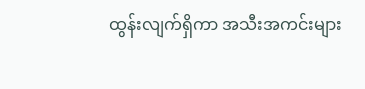ထွန်းလျက်ရှိကာ အသီးအကင်းများ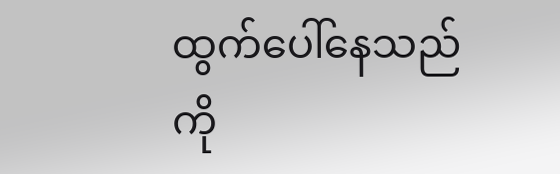ထွက်ပေါ်နေသည်ကို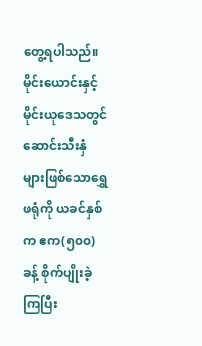တွေ့ရပါသည်။
မိုင်းယောင်းနှင့် မိုင်းယုဒေသတွင် ဆောင်းသီးနှံများဖြစ်သောရွှေဖရုံကို ယခင်နှစ်က ဧက(၅၀၀)ခန့် စိုက်ပျိုးခဲ့ကြပြီး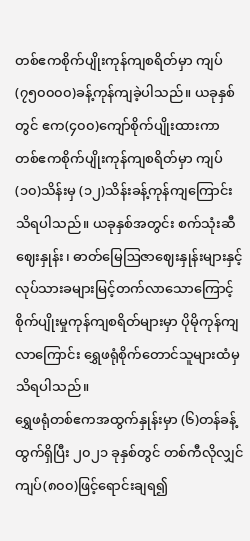တစ်ဧကစိုက်ပျိုးကုန်ကျစရိတ်မှာ ကျပ်(၇၅၀၀၀၀)ခန့်ကုန်ကျခဲ့ပါသည်။ ယခုနှစ်တွင် ဧက(၄၀၀)ကျော်စိုက်ပျိုးထားကာ တစ်ဧကစိုက်ပျိုးကုန်ကျစရိတ်မှာ ကျပ်(၁၀)သိန်းမှ (၁၂)သိန်းခန့်ကုန်ကျကြောင်းသိရပါသည်။ ယခုနှစ်အတွင်း စက်သုံးဆီဈေးနှုန်း၊ ဓာတ်မြေဩဇာဈေးနှုန်းများနှင့် လုပ်သားခများမြင့်တက်လာသောကြောင့် စိုက်ပျိုးမှုကုန်ကျစရိတ်များမှာ ပိုမိုကုန်ကျလာကြောင်း ရွှေဖရုံစိုက်တောင်သူများထံမှ သိရပါသည်။
ရွှေဖရုံတစ်ဧကအထွက်နှုန်းမှာ (၆)တန်ခန့်ထွက်ရှိပြီး ၂၀၂၁ ခုနှစ်တွင် တစ်ကီလိုလျှင် ကျပ်(၈၀၀)ဖြင့်ရောင်းချရ၍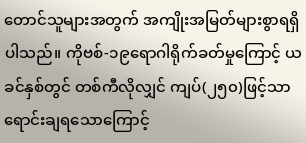တောင်သူများအတွက် အကျိုးအမြတ်များစွာရရှိပါသည်။ ကိုဗစ်-၁၉ရောဂါရိုက်ခတ်မှုကြောင့် ယခင်နှစ်တွင် တစ်ကီလိုလျှင် ကျပ်(၂၅၀)ဖြင့်သာရောင်းချရသောကြောင့်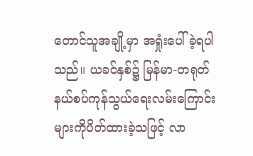တောင်သူအချို့မှာ အရှုံးပေါ်ခဲ့ရပါသည်။ ယခင်နှစ်၌ မြန်မာ-တရုတ်နယ်စပ်ကုန်သွယ်ရေးလမ်းကြောင်းများကိုပိတ်ထားခဲ့သဖြင့် လာ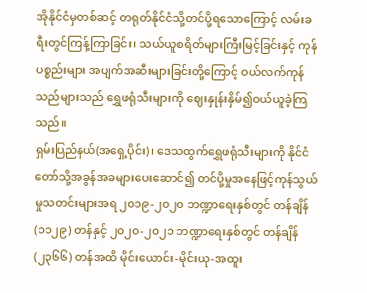အိုနိုင်ငံမှတစ်ဆင့် တရုတ်နိုင်ငံသို့တင်ပို့ရသောကြောင့် လမ်းခရီးတွင်ကြန့်ကြာခြင်း၊ သယ်ယူစရိတ်များကြီးမြင့်ခြင်းနှင့် ကုန်ပစ္စည်းများ အပျက်အဆီးများခြင်းတို့ကြောင့် ဝယ်လက်ကုန်သည်များသည် ရွှေဖရုံသီးများကို ဈေးနှုန်းနှိမ်၍ဝယ်ယူခဲ့ကြသည်။
ရှမ်းပြည်နယ်(အရှေ့ပိုင်း)၊ ဒေသထွက်ရွှေဖရုံသီးများကို နိုင်ငံတော်သို့အခွန်အခများပေးဆောင်၍ တင်ပို့မှုအနေဖြင့်ကုန်သွယ်မှုသတင်းများအရ ၂၀၁၉-၂၀၂၀ ဘဏ္ဍာရေးနှစ်တွင် တန်ချိန် (၁၁၂၉) တန်နှင့် ၂၀၂၀-၂၀၂၁ ဘဏ္ဍာရေးနှစ်တွင် တန်ချိန်(၂၃၆၆) တန်အထိ မိုင်းယောင်း-မိုင်းယု-အထူး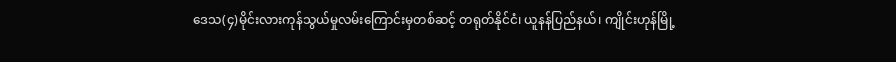ဒေသ(၄)မိုင်းလားကုန်သွယ်မှုလမ်းကြောင်းမှတစ်ဆင့် တရုတ်နိုင်ငံ၊ ယူနန်ပြည်နယ်၊ ကျိုင်းဟုန်မြို့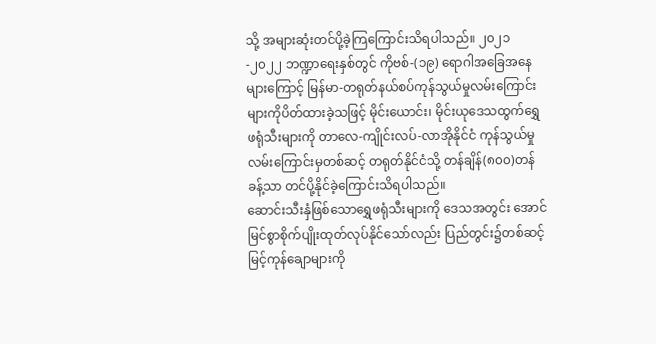သို့ အများဆုံးတင်ပို့ခဲ့ကြကြောင်းသိရပါသည်။ ၂၀၂၁-၂၀၂၂ ဘဏ္ဍာရေးနှစ်တွင် ကိုဗစ်-(၁၉) ရောဂါအခြေအနေများကြောင့် မြန်မာ-တရုတ်နယ်စပ်ကုန်သွယ်မှုလမ်းကြောင်းများကိုပိတ်ထားခဲ့သဖြင့် မိုင်းယောင်း၊ မိုင်းယုဒေသထွက်ရွှေဖရုံသီးများကို တာလေ-ကျိုင်းလပ်-လာအိုနိုင်ငံ ကုန်သွယ်မှုလမ်းကြောင်းမှတစ်ဆင့် တရုတ်နိုင်ငံသို့ တန်ချိန်(၈၀၀)တန်ခန့်သာ တင်ပို့နိုင်ခဲ့ကြောင်းသိရပါသည်။
ဆောင်းသီးနှံဖြစ်သောရွှေဖရုံသီးများကို ဒေသအတွင်း အောင်မြင်စွာစိုက်ပျိုးထုတ်လုပ်နိုင်သော်လည်း ပြည်တွင်း၌တစ်ဆင့်မြင့်ကုန်ချောများကို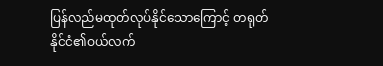ပြန်လည်မထုတ်လုပ်နိုင်သောကြောင့် တရုတ်နိုင်ငံ၏ဝယ်လက်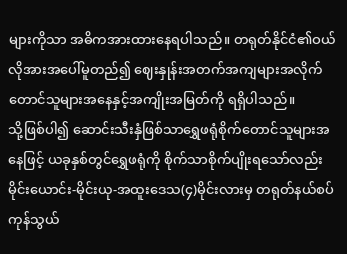များကိုသာ အဓိကအားထားနေရပါသည်။ တရုတ်နိုင်ငံ၏ဝယ်လိုအားအပေါ်မူတည်၍ ဈေးနှုန်းအတက်အကျများအလိုက် တောင်သူများအနေနှင့်အကျိုးအမြတ်ကို ရရှိပါသည်။
သို့ဖြစ်ပါ၍ ဆောင်းသီးနှံဖြစ်သာရွှေဖရုံစိုက်တောင်သူများအနေဖြင့် ယခုနှစ်တွင်ရွှေဖရုံကို စိုက်သာစိုက်ပျိုးရသော်လည်း မိုင်းယောင်း-မိုင်းယု-အထူးဒေသ(၄)မိုင်းလားမှ တရုတ်နယ်စပ်ကုန်သွယ်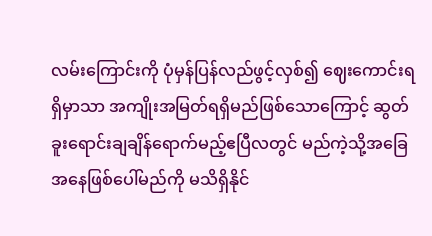လမ်းကြောင်းကို ပုံမှန်ပြန်လည်ဖွင့်လှစ်၍ ဈေးကောင်းရရှိမှာသာ အကျိုးအမြတ်ရရှိမည်ဖြစ်သောကြောင့် ဆွတ်ခူးရောင်းချချိန်ရောက်မည့်ဧပြီလတွင် မည်ကဲ့သို့အခြေအနေဖြစ်ပေါ်မည်ကို မသိရှိနိုင်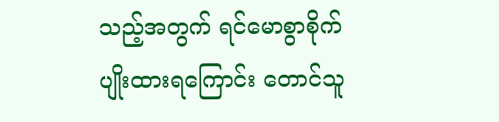သည့်အတွက် ရင်မောစွာစိုက်ပျိုးထားရကြောင်း တောင်သူ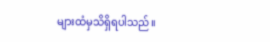များထံမှသိရှိရပါသည်။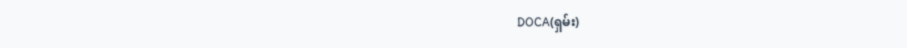DOCA(ရှမ်း)